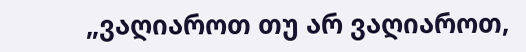„ვაღიაროთ თუ არ ვაღიაროთ,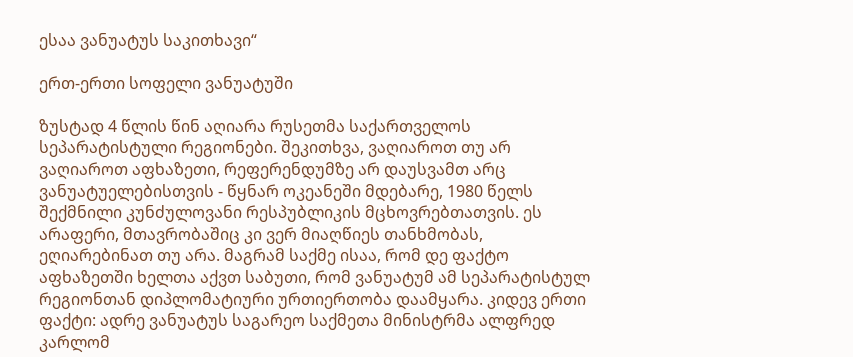ესაა ვანუატუს საკითხავი“

ერთ-ერთი სოფელი ვანუატუში

ზუსტად 4 წლის წინ აღიარა რუსეთმა საქართველოს სეპარატისტული რეგიონები. შეკითხვა, ვაღიაროთ თუ არ ვაღიაროთ აფხაზეთი, რეფერენდუმზე არ დაუსვამთ არც ვანუატუელებისთვის - წყნარ ოკეანეში მდებარე, 1980 წელს შექმნილი კუნძულოვანი რესპუბლიკის მცხოვრებთათვის. ეს არაფერი, მთავრობაშიც კი ვერ მიაღწიეს თანხმობას, ეღიარებინათ თუ არა. მაგრამ საქმე ისაა, რომ დე ფაქტო აფხაზეთში ხელთა აქვთ საბუთი, რომ ვანუატუმ ამ სეპარატისტულ რეგიონთან დიპლომატიური ურთიერთობა დაამყარა. კიდევ ერთი ფაქტი: ადრე ვანუატუს საგარეო საქმეთა მინისტრმა ალფრედ კარლომ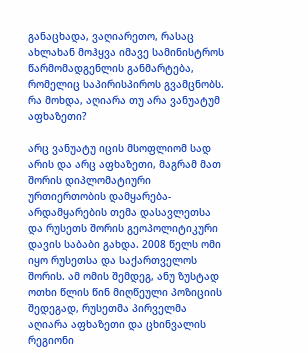განაცხადა, ვაღიარეთო, რასაც ახლახან მოჰყვა იმავე სამინისტროს წარმომადგენლის განმარტება, რომელიც საპირისპიროს გვამცნობს. რა მოხდა, აღიარა თუ არა ვანუატუმ აფხაზეთი?

არც ვანუატუ იცის მსოფლიომ სად არის და არც აფხაზეთი, მაგრამ მათ შორის დიპლომატიური ურთიერთობის დამყარება-არდამყარების თემა დასავლეთსა და რუსეთს შორის გეოპოლიტიკური დავის საბაბი გახდა. 2008 წელს ომი იყო რუსეთსა და საქართველოს შორის. ამ ომის შემდეგ, ანუ ზუსტად ოთხი წლის წინ მიღწეული პოზიციის შედეგად, რუსეთმა პირველმა აღიარა აფხაზეთი და ცხინვალის რეგიონი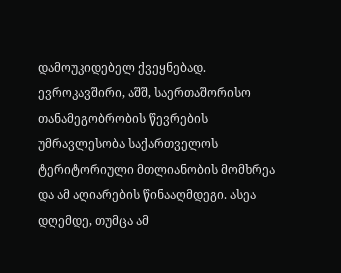დამოუკიდებელ ქვეყნებად. ევროკავშირი, აშშ, საერთაშორისო თანამეგობრობის წევრების უმრავლესობა საქართველოს ტერიტორიული მთლიანობის მომხრეა და ამ აღიარების წინააღმდეგი. ასეა დღემდე, თუმცა ამ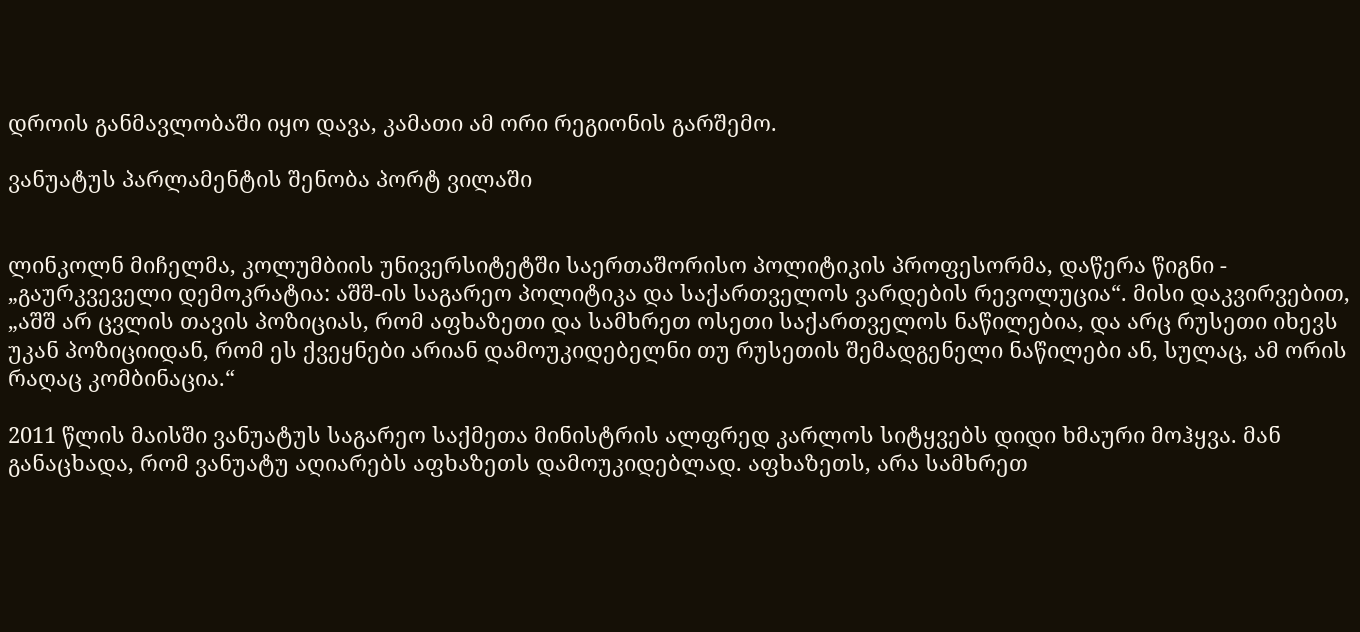დროის განმავლობაში იყო დავა, კამათი ამ ორი რეგიონის გარშემო.

ვანუატუს პარლამენტის შენობა პორტ ვილაში


ლინკოლნ მიჩელმა, კოლუმბიის უნივერსიტეტში საერთაშორისო პოლიტიკის პროფესორმა, დაწერა წიგნი - „გაურკვეველი დემოკრატია: აშშ-ის საგარეო პოლიტიკა და საქართველოს ვარდების რევოლუცია“. მისი დაკვირვებით, „აშშ არ ცვლის თავის პოზიციას, რომ აფხაზეთი და სამხრეთ ოსეთი საქართველოს ნაწილებია, და არც რუსეთი იხევს უკან პოზიციიდან, რომ ეს ქვეყნები არიან დამოუკიდებელნი თუ რუსეთის შემადგენელი ნაწილები ან, სულაც, ამ ორის რაღაც კომბინაცია.“

2011 წლის მაისში ვანუატუს საგარეო საქმეთა მინისტრის ალფრედ კარლოს სიტყვებს დიდი ხმაური მოჰყვა. მან განაცხადა, რომ ვანუატუ აღიარებს აფხაზეთს დამოუკიდებლად. აფხაზეთს, არა სამხრეთ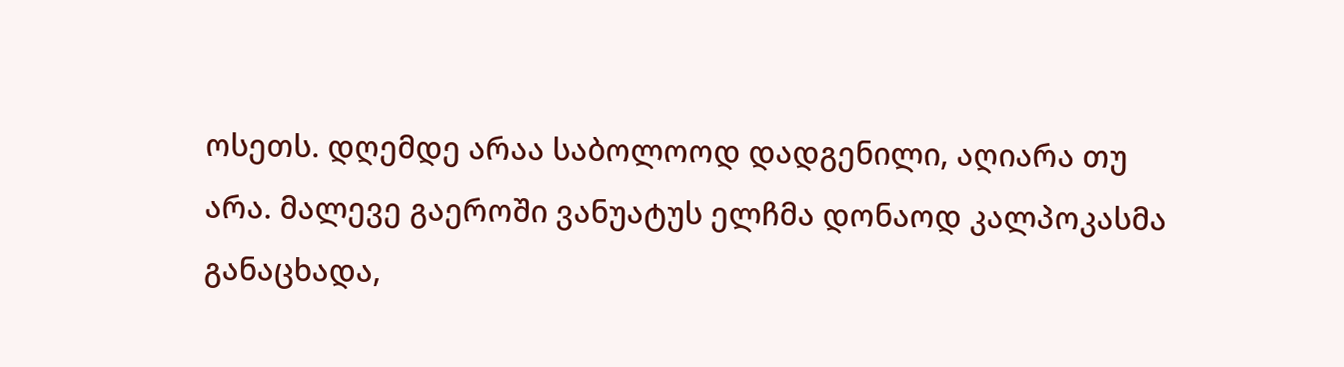ოსეთს. დღემდე არაა საბოლოოდ დადგენილი, აღიარა თუ არა. მალევე გაეროში ვანუატუს ელჩმა დონაოდ კალპოკასმა განაცხადა,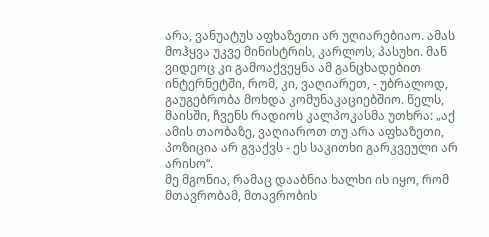არა, ვანუატუს აფხაზეთი არ უღიარებიაო. ამას მოჰყვა უკვე მინისტრის, კარლოს, პასუხი. მან ვიდეოც კი გამოაქვეყნა ამ განცხადებით ინტერნეტში, რომ, კი, ვაღიარეთ, - უბრალოდ, გაუგებრობა მოხდა კომუნაკაციებშიო. წელს, მაისში, ჩვენს რადიოს კალპოკასმა უთხრა: „აქ ამის თაობაზე, ვაღიაროთ თუ არა აფხაზეთი, პოზიცია არ გვაქვს - ეს საკითხი გარკვეული არ არისო“.
მე მგონია, რამაც დააბნია ხალხი ის იყო, რომ მთავრობამ, მთავრობის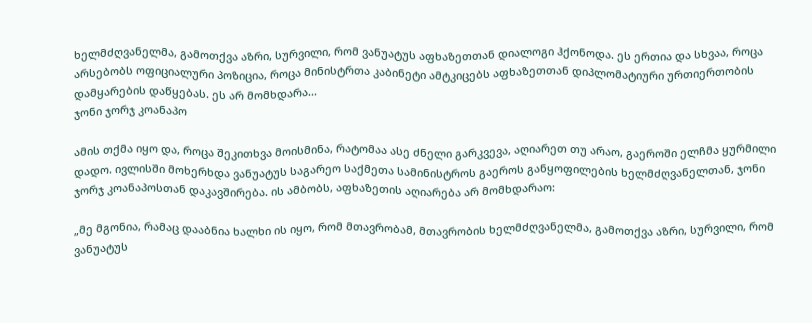ხელმძღვანელმა, გამოთქვა აზრი, სურვილი, რომ ვანუატუს აფხაზეთთან დიალოგი ჰქონოდა. ეს ერთია და სხვაა, როცა არსებობს ოფიციალური პოზიცია, როცა მინისტრთა კაბინეტი ამტკიცებს აფხაზეთთან დიპლომატიური ურთიერთობის დამყარების დაწყებას. ეს არ მომხდარა...
ჯონი ჯორჯ კოანაპო

ამის თქმა იყო და, როცა შეკითხვა მოისმინა, რატომაა ასე ძნელი გარკვევა, აღიარეთ თუ არაო, გაეროში ელჩმა ყურმილი დადო. ივლისში მოხერხდა ვანუატუს საგარეო საქმეთა სამინისტროს გაეროს განყოფილების ხელმძღვანელთან, ჯონი ჯორჯ კოანაპოსთან დაკავშირება. ის ამბობს, აფხაზეთის აღიარება არ მომხდარაო:

„მე მგონია, რამაც დააბნია ხალხი ის იყო, რომ მთავრობამ, მთავრობის ხელმძღვანელმა, გამოთქვა აზრი, სურვილი, რომ ვანუატუს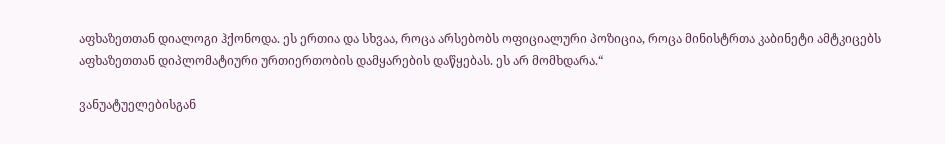აფხაზეთთან დიალოგი ჰქონოდა. ეს ერთია და სხვაა, როცა არსებობს ოფიციალური პოზიცია, როცა მინისტრთა კაბინეტი ამტკიცებს აფხაზეთთან დიპლომატიური ურთიერთობის დამყარების დაწყებას. ეს არ მომხდარა.“

ვანუატუელებისგან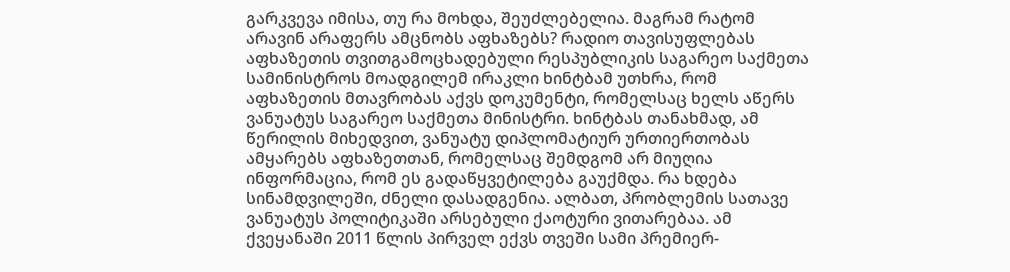გარკვევა იმისა, თუ რა მოხდა, შეუძლებელია. მაგრამ რატომ არავინ არაფერს ამცნობს აფხაზებს? რადიო თავისუფლებას აფხაზეთის თვითგამოცხადებული რესპუბლიკის საგარეო საქმეთა სამინისტროს მოადგილემ ირაკლი ხინტბამ უთხრა, რომ აფხაზეთის მთავრობას აქვს დოკუმენტი, რომელსაც ხელს აწერს ვანუატუს საგარეო საქმეთა მინისტრი. ხინტბას თანახმად, ამ წერილის მიხედვით, ვანუატუ დიპლომატიურ ურთიერთობას ამყარებს აფხაზეთთან, რომელსაც შემდგომ არ მიუღია ინფორმაცია, რომ ეს გადაწყვეტილება გაუქმდა. რა ხდება სინამდვილეში, ძნელი დასადგენია. ალბათ, პრობლემის სათავე ვანუატუს პოლიტიკაში არსებული ქაოტური ვითარებაა. ამ ქვეყანაში 2011 წლის პირველ ექვს თვეში სამი პრემიერ-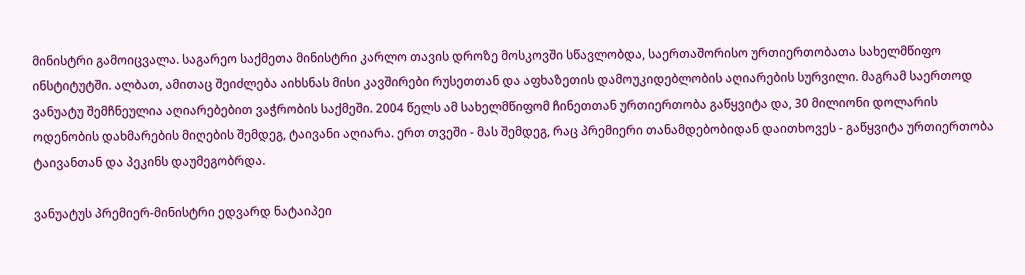მინისტრი გამოიცვალა. საგარეო საქმეთა მინისტრი კარლო თავის დროზე მოსკოვში სწავლობდა, საერთაშორისო ურთიერთობათა სახელმწიფო ინსტიტუტში. ალბათ, ამითაც შეიძლება აიხსნას მისი კავშირები რუსეთთან და აფხაზეთის დამოუკიდებლობის აღიარების სურვილი. მაგრამ საერთოდ ვანუატუ შემჩნეულია აღიარებებით ვაჭრობის საქმეში. 2004 წელს ამ სახელმწიფომ ჩინეთთან ურთიერთობა გაწყვიტა და, 30 მილიონი დოლარის ოდენობის დახმარების მიღების შემდეგ, ტაივანი აღიარა. ერთ თვეში - მას შემდეგ, რაც პრემიერი თანამდებობიდან დაითხოვეს - გაწყვიტა ურთიერთობა ტაივანთან და პეკინს დაუმეგობრდა.

ვანუატუს პრემიერ-მინისტრი ედვარდ ნატაიპეი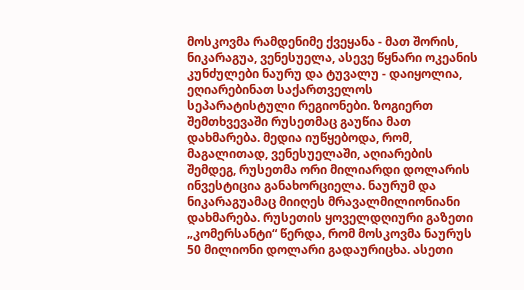მოსკოვმა რამდენიმე ქვეყანა - მათ შორის, ნიკარაგუა, ვენესუელა, ასევე წყნარი ოკეანის კუნძულები ნაურუ და ტუვალუ - დაიყოლია, ეღიარებინათ საქართველოს სეპარატისტული რეგიონები. ზოგიერთ შემთხვევაში რუსეთმაც გაუწია მათ დახმარება. მედია იუწყებოდა, რომ, მაგალითად, ვენესუელაში, აღიარების შემდეგ, რუსეთმა ორი მილიარდი დოლარის ინვესტიცია განახორციელა. ნაურუმ და ნიკარაგუამაც მიიღეს მრავალმილიონიანი დახმარება. რუსეთის ყოველდღიური გაზეთი „კომერსანტი“ წერდა, რომ მოსკოვმა ნაურუს 50 მილიონი დოლარი გადაურიცხა. ასეთი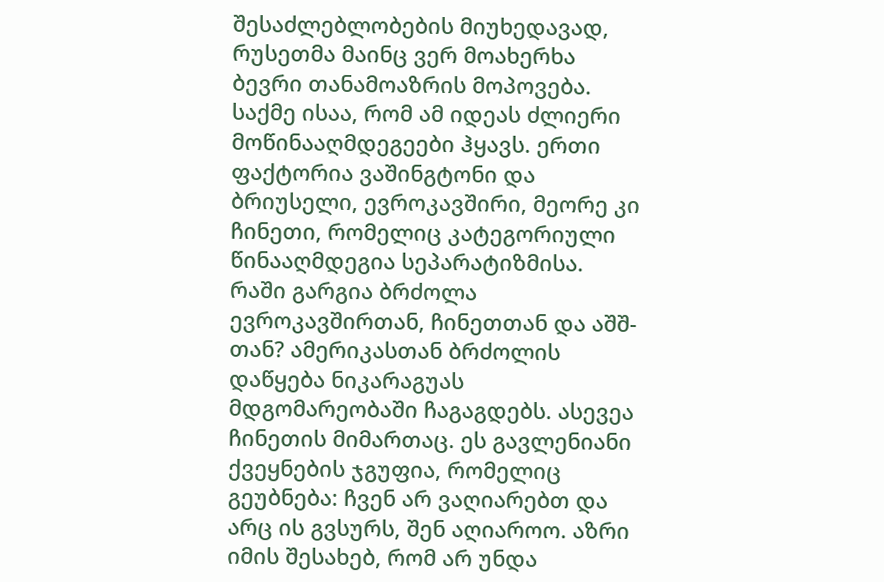შესაძლებლობების მიუხედავად, რუსეთმა მაინც ვერ მოახერხა ბევრი თანამოაზრის მოპოვება. საქმე ისაა, რომ ამ იდეას ძლიერი მოწინააღმდეგეები ჰყავს. ერთი ფაქტორია ვაშინგტონი და ბრიუსელი, ევროკავშირი, მეორე კი ჩინეთი, რომელიც კატეგორიული წინააღმდეგია სეპარატიზმისა.
რაში გარგია ბრძოლა ევროკავშირთან, ჩინეთთან და აშშ-თან? ამერიკასთან ბრძოლის დაწყება ნიკარაგუას მდგომარეობაში ჩაგაგდებს. ასევეა ჩინეთის მიმართაც. ეს გავლენიანი ქვეყნების ჯგუფია, რომელიც გეუბნება: ჩვენ არ ვაღიარებთ და არც ის გვსურს, შენ აღიაროო. აზრი იმის შესახებ, რომ არ უნდა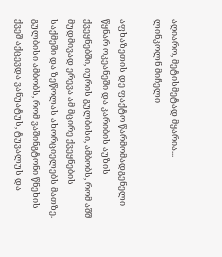აღიარო, მეტისმეტად მყარია...
ლინკოლნ მიჩელი

აფხაზეთის დე ფაქტო წარმომადგენელი წყნარ ოკეანეში და კარიბის აუზის ქვეყნებში, იურის გულბისი, ამბობს, რომ აშშ მუდმივად ერევა ამ მცირე ქვეყნების საქმეში და ზეწოლას ახორციელებს მათზე. გულბისი ამბობს, რომ ვაშინგტონი წნეხის ქვეშ აქცევდა ვანუატუს, ტუვალუს და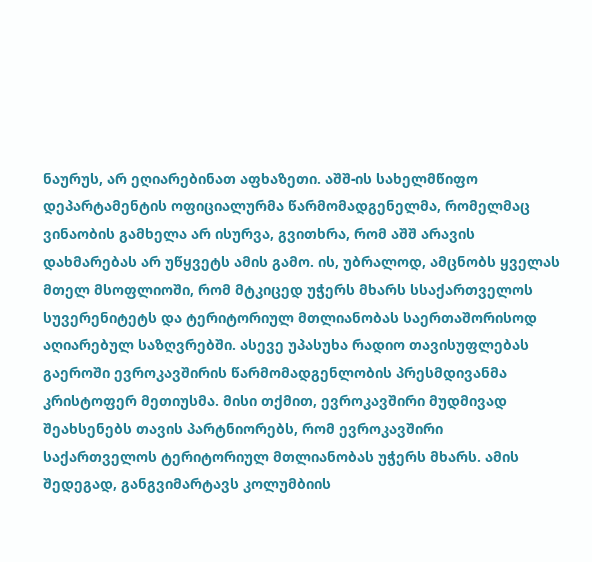ნაურუს, არ ეღიარებინათ აფხაზეთი. აშშ-ის სახელმწიფო დეპარტამენტის ოფიციალურმა წარმომადგენელმა, რომელმაც ვინაობის გამხელა არ ისურვა, გვითხრა, რომ აშშ არავის დახმარებას არ უწყვეტს ამის გამო. ის, უბრალოდ, ამცნობს ყველას მთელ მსოფლიოში, რომ მტკიცედ უჭერს მხარს სსაქართველოს სუვერენიტეტს და ტერიტორიულ მთლიანობას საერთაშორისოდ აღიარებულ საზღვრებში. ასევე უპასუხა რადიო თავისუფლებას გაეროში ევროკავშირის წარმომადგენლობის პრესმდივანმა კრისტოფერ მეთიუსმა. მისი თქმით, ევროკავშირი მუდმივად შეახსენებს თავის პარტნიორებს, რომ ევროკავშირი საქართველოს ტერიტორიულ მთლიანობას უჭერს მხარს. ამის შედეგად, განგვიმარტავს კოლუმბიის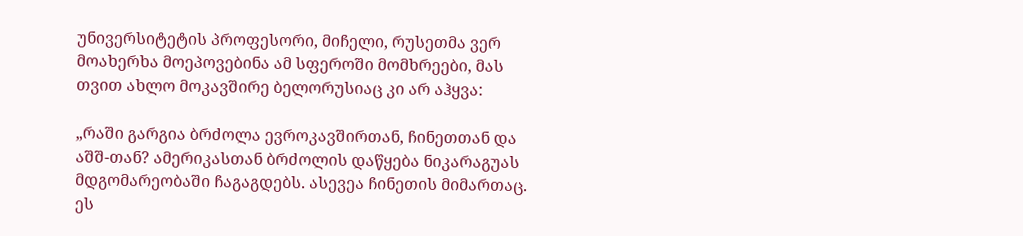უნივერსიტეტის პროფესორი, მიჩელი, რუსეთმა ვერ მოახერხა მოეპოვებინა ამ სფეროში მომხრეები, მას თვით ახლო მოკავშირე ბელორუსიაც კი არ აჰყვა:

„რაში გარგია ბრძოლა ევროკავშირთან, ჩინეთთან და აშშ-თან? ამერიკასთან ბრძოლის დაწყება ნიკარაგუას მდგომარეობაში ჩაგაგდებს. ასევეა ჩინეთის მიმართაც. ეს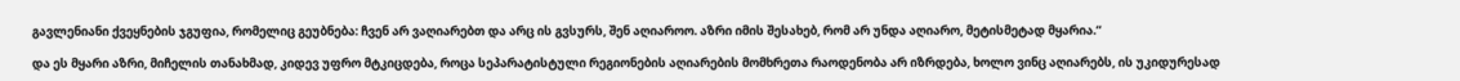გავლენიანი ქვეყნების ჯგუფია, რომელიც გეუბნება: ჩვენ არ ვაღიარებთ და არც ის გვსურს, შენ აღიაროო. აზრი იმის შესახებ, რომ არ უნდა აღიარო, მეტისმეტად მყარია.“

და ეს მყარი აზრი, მიჩელის თანახმად, კიდევ უფრო მტკიცდება, როცა სეპარატისტული რეგიონების აღიარების მომხრეთა რაოდენობა არ იზრდება, ხოლო ვინც აღიარებს, ის უკიდურესად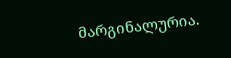მარგინალურია.